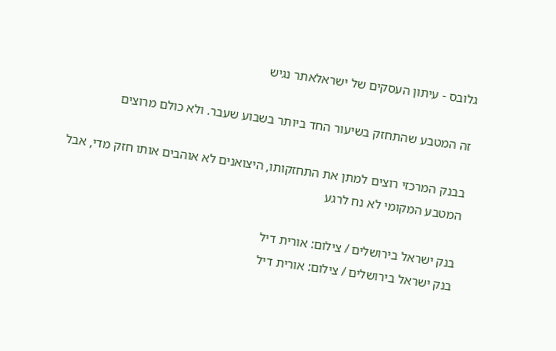גלובס - עיתון העסקים של ישראלאתר נגיש

זה המטבע שהתחזק בשיעור החד ביותר בשבוע שעבר. ולא כולם מרוצים

בבנק המרכזי רוצים למתן את התחזקותו, היצואנים לא אוהבים אותו חזק מדי, אבל המטבע המקומי לא נח לרגע

בנק ישראל בירושלים / צילום: אורית דיל
בנק ישראל בירושלים / צילום: אורית דיל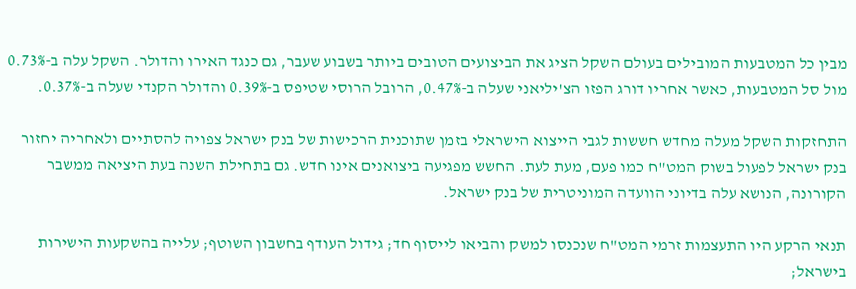מבין כל המטבעות המובילים בעולם השקל הציג את הביצועים הטובים ביותר בשבוע שעבר, גם כנגד האירו והדולר. השקל עלה ב-0.73% מול סל המטבעות, כאשר אחריו דורג הפזו הצ'יליאני שעלה ב-0.47%, הרובל הרוסי שטיפס ב-0.39% והדולר הקנדי שעלה ב-0.37%.

התחזקות השקל מעלה מחדש חששות לגבי הייצוא הישראלי בזמן שתוכנית הרכישות של בנק ישראל צפויה להסתיים ולאחריה יחזור בנק ישראל לפעול בשוק המט"ח כמו פעם, מעת לעת. החשש מפגיעה ביצואנים אינו חדש. גם בתחילת השנה בעת היציאה ממשבר הקורונה, הנושא עלה בדיוני הוועדה המוניטרית של בנק ישראל.

תנאי הרקע היו התעצמות זרמי המט"ח שנכנסו למשק והביאו לייסוף חד; גידול העודף בחשבון השוטף; עלייה בהשקעות הישירות בישראל;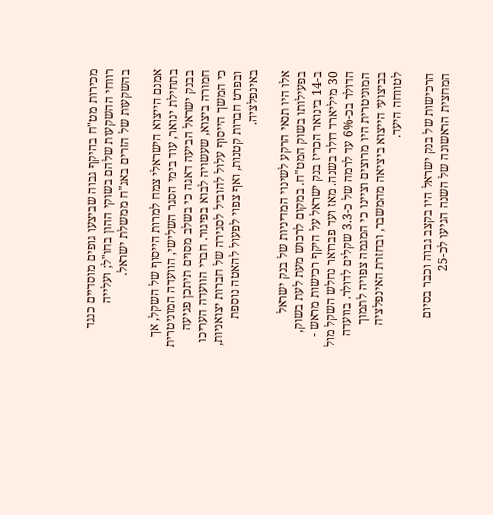מכירות מט"ח בהיקף גבוה שביצעו גופים מוסדיים כנגד רווחי ההשקעות שלהם בשוקי ההון בחו"ל; ועלייה בהשקעות של הזרים באג"ח ממשלת ישראל.

אמנם הייצוא הישראלי צמח למרות הייסוף של השקל, אך בתחילת ינואר, עוד בימי הסגר השלישי, הוועדה המוניטרית בבנק ישראל הביעה דאגה כי בשלב מסוים תיתכן פגיעה חמורה ביצוא, שעשויה לבוא בפיגור. חברי הוועדה העריכו כי המשך הייסוף עלול להוביל לסגירה של חברות יצואניות, ובפרט חברות קטנות, ואף צפוי לפעול להאטה נוספת באינפלציה.

אלו היו תנאי הרקע לשינוי המדיניות של בנק ישראל בפעילותו בשוק המט"ח. במקום לרכוש מעת לעת בשוק, ב-14 בינואר הכריז בנק ישראל על היקף רכישות מראש - 30 מיליארד דולר בשנה. מאז ועד פברואר נחלש השקל מול הדולר בכ-6% עד לרמה של כ-3.3 שקלים לדולר. בוועדה המוניטרית היו מרוצים וציינו כי המגמה צפויה לתמוך בביצועי הייצוא ביציאה מהמשבר, ובחזרת האינפלציה לטווחה היעד.

הרכישות של בנק ישראל היו בקצב גבוה וכבר בסיום המחצית הראשונה של השנה הגיעו לכ-25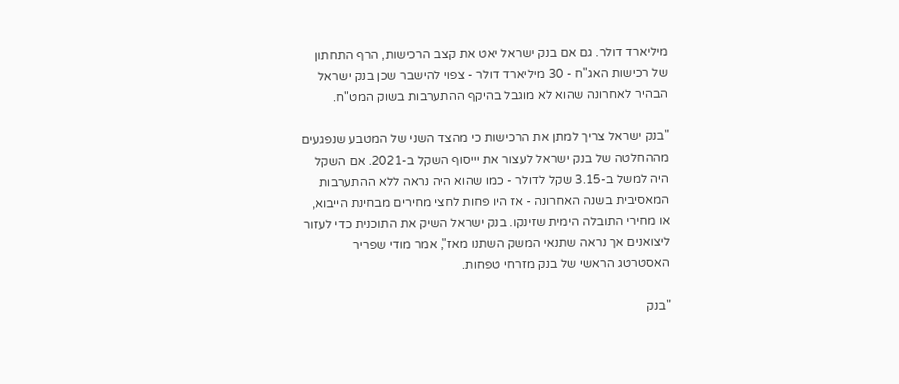מיליארד דולר. גם אם בנק ישראל יאט את קצב הרכישות, הרף התחתון של רכישות האג"ח - 30 מיליארד דולר - צפוי להישבר שכן בנק ישראל הבהיר לאחרונה שהוא לא מוגבל בהיקף ההתערבות בשוק המט"ח.

"בנק ישראל צריך למתן את הרכישות כי מהצד השני של המטבע שנפגעים מההחלטה של בנק ישראל לעצור את יייסוף השקל ב-2021. אם השקל היה למשל ב-3.15 שקל לדולר - כמו שהוא היה נראה ללא ההתערבות המאסיבית בשנה האחרונה - אז היו פחות לחצי מחירים מבחינת הייבוא, או מחירי התובלה הימית שזינקו. בנק ישראל השיק את התוכנית כדי לעזור ליצואנים אך נראה שתנאי המשק השתנו מאז", אמר מודי שפריר האסטרטג הראשי של בנק מזרחי טפחות.

"בנק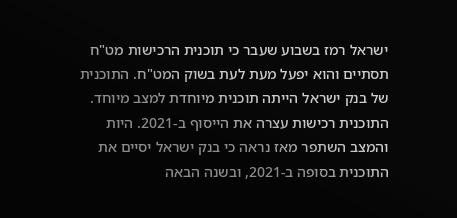ישראל רמז בשבוע שעבר כי תוכנית הרכישות מט"ח תסתיים והוא יפעל מעת לעת בשוק המט"ח. התוכנית של בנק ישראל הייתה תוכנית מיוחדת למצב מיוחד. התוכנית רכישות עצרה את הייסוף ב-2021. היות והמצב השתפר מאז נראה כי בנק ישראל יסיים את התוכנית בסופה ב-2021, ובשנה הבאה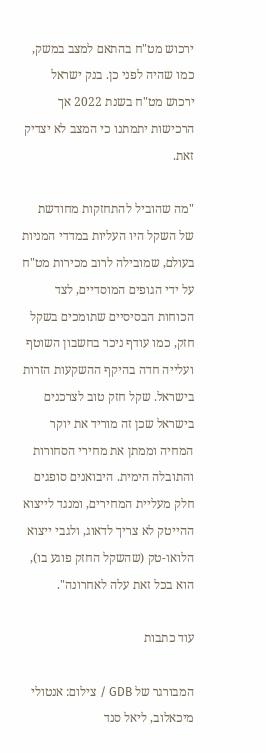ירכוש מט"ח בהתאם למצב במשק, כמו שהיה לפני כן. בנק ישראל ירכוש מט"ח בשנת 2022 אך הרכישות יתמתנו כי המצב לא יצדיק זאת.

"מה שהוביל להתחזקות מחודשת של השקל היו העליות במדדי המניות בעולם, שמובילה לרוב מכירות מט"ח על ידי הגופים המוסדיים, לצד הכוחות הבסיסיים שתומכים בשקל חזק, כמו עודף ניכר בחשבון השוטף ועלייה חדה בהיקף ההשקעות הזרות בישראל. שקל חזק טוב לצרכנים בישראל שכן זה מוריד את יוקר המחיה וממתן את מחירי הסחורות והתובלה הימית. היבואנים סופגים חלק מעליית המחירים, ומנגד לייצוא ההייטק לא צריך לדאוג, ולגבי ייצוא הלואו-טק (שהשקל החזק פוגע בו), הוא בכל זאת עלה לאחרונה".

עוד כתבות

המבורגר של GDB / צילום: אנטולי מיכאלוב, ליאל סנד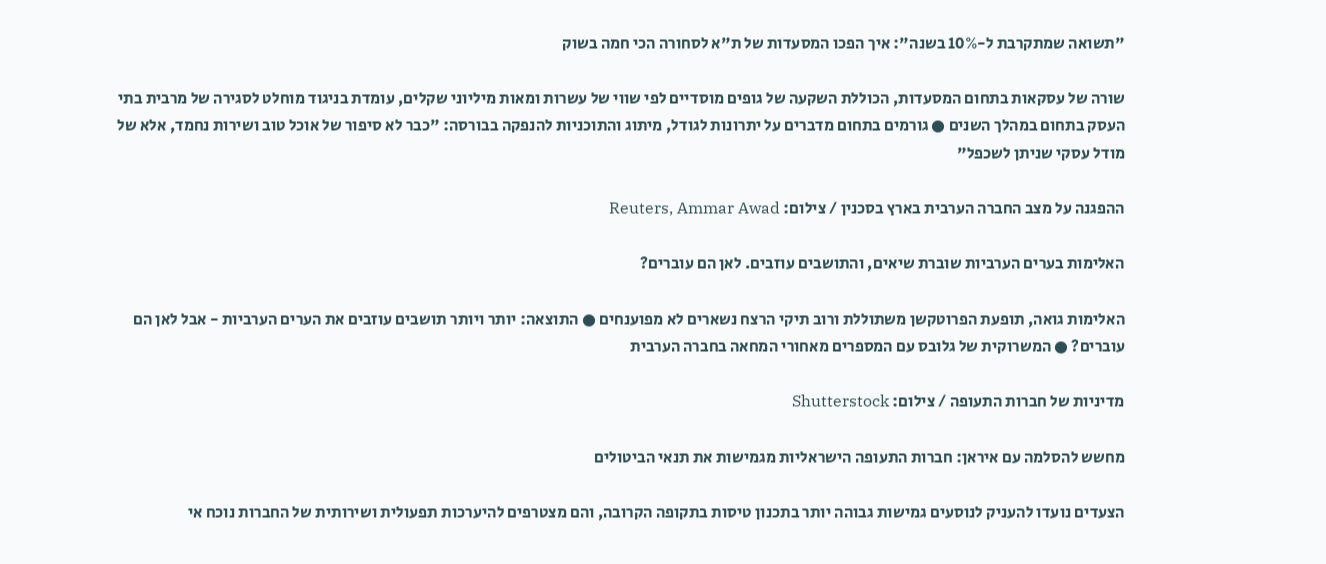"תשואה שמתקרבת ל-10% בשנה": איך הפכו המסעדות של ת"א לסחורה הכי חמה בשוק

שורה של עסקאות בתחום המסעדות, הכוללת השקעה של גופים מוסדיים לפי שווי של עשרות ומאות מיליוני שקלים, עומדת בניגוד מוחלט לסגירה של מרבית בתי העסק בתחום במהלך השנים ● גורמים בתחום מדברים על יתרונות לגודל, מיתוג והתוכניות להנפקה בבורסה: "כבר לא סיפור של אוכל טוב ושירות נחמד, אלא של מודל עסקי שניתן לשכפל"

ההפגנה על מצב החברה הערבית בארץ בסכנין / צילום: Reuters, Ammar Awad

האלימות בערים הערביות שוברת שיאים, והתושבים עוזבים. לאן הם עוברים?

האלימות גואה, תופעת הפרוטקשן משתוללת ורוב תיקי הרצח נשארים לא מפוענחים ● התוצאה: יותר ויותר תושבים עוזבים את הערים הערביות - אבל לאן הם עוברים? ● המשרוקית של גלובס עם המספרים מאחורי המחאה בחברה הערבית

מדיניות של חברות התעופה / צילום: Shutterstock

מחשש להסלמה עם איראן: חברות התעופה הישראליות מגמישות את תנאי הביטולים

הצעדים נועדו להעניק לנוסעים גמישות גבוהה יותר בתכנון טיסות בתקופה הקרובה, והם מצטרפים להיערכות תפעולית ושירותית של החברות נוכח אי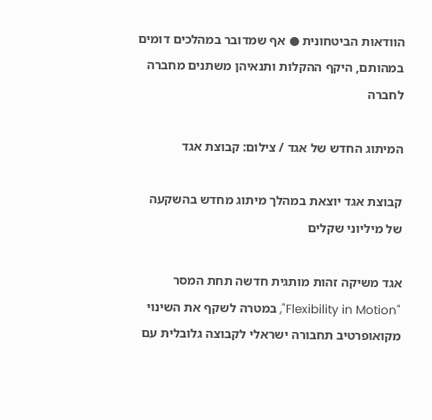הוודאות הביטחונית ● אף שמדובר במהלכים דומים במהותם, היקף ההקלות ותנאיהן משתנים מחברה לחברה

המיתוג החדש של אגד / צילום: קבוצת אגד

קבוצת אגד יוצאת במהלך מיתוג מחדש בהשקעה של מיליוני שקלים

אגד משיקה זהות מותגית חדשה תחת המסר "Flexibility in Motion", במטרה לשקף את השינוי מקואופרטיב תחבורה ישראלי לקבוצה גלובלית עם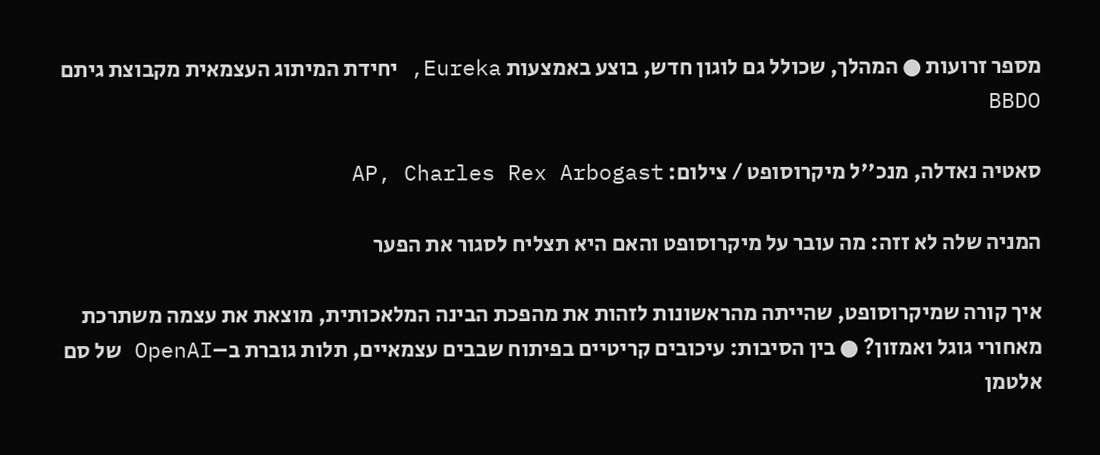מספר זרועות ● המהלך, שכולל גם לוגון חדש, בוצע באמצעות Eureka, יחידת המיתוג העצמאית מקבוצת גיתם BBDO

סאטיה נאדלה, מנכ''ל מיקרוסופט / צילום: AP, Charles Rex Arbogast

המניה שלה לא זזה: מה עובר על מיקרוסופט והאם היא תצליח לסגור את הפער

איך קורה שמיקרוסופט, שהייתה מהראשונות לזהות את מהפכת הבינה המלאכותית, מוצאת את עצמה משתרכת מאחורי גוגל ואמזון? ● בין הסיבות: עיכובים קריטיים בפיתוח שבבים עצמאיים, תלות גוברת ב–OpenAI של סם אלטמן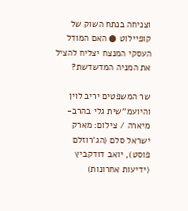וצניחה בנתח השוק של קופיילוט ● האם המודל העסקי המנצח יצליח להציל את המניה המדשדשת?

שר המשפטים יריב לוין והיועמ''שית גלי בהרב-מיארה / צילום: מארק ישראל סלם (הג'רוזלם פוסט), יואב דודקביץ (ידיעות אחרונות)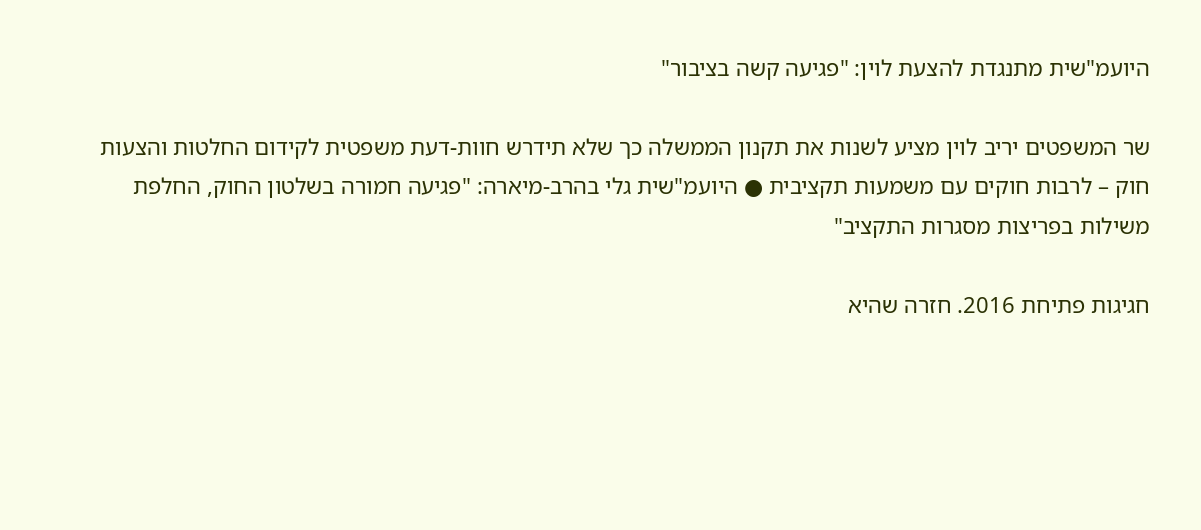היועמ"שית מתנגדת להצעת לוין: "פגיעה קשה בציבור"

שר המשפטים יריב לוין מציע לשנות את תקנון הממשלה כך שלא תידרש חוות-דעת משפטית לקידום החלטות והצעות חוק – לרבות חוקים עם משמעות תקציבית ● היועמ"שית גלי בהרב-מיארה: "פגיעה חמורה בשלטון החוק, החלפת משילות בפריצות מסגרות התקציב"

חגיגות פתיחת 2016. חזרה שהיא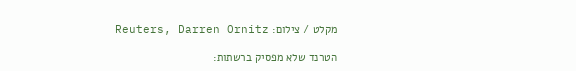מקלט / צילום: Reuters, Darren Ornitz

הטרנד שלא מפסיק ברשתות: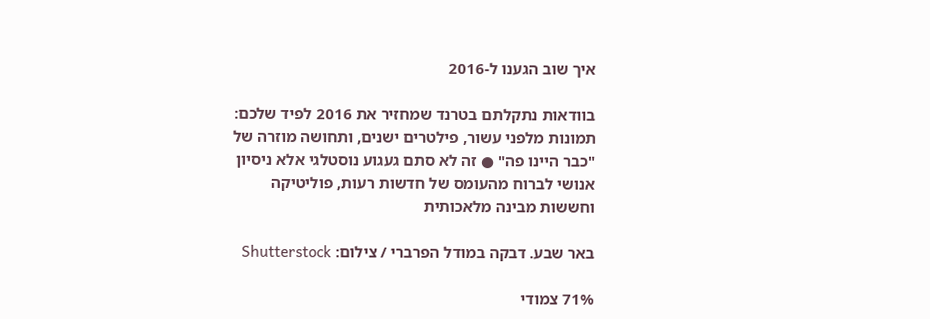איך שוב הגענו ל-2016

בוודאות נתקלתם בטרנד שמחזיר את 2016 לפיד שלכם: תמונות מלפני עשור, פילטרים ישנים, ותחושה מוזרה של "כבר היינו פה" ● זה לא סתם געגוע נוסטלגי אלא ניסיון אנושי לברוח מהעומס של חדשות רעות, פוליטיקה וחששות מבינה מלאכותית

באר שבע. דבקה במודל הפרברי / צילום: Shutterstock

71% צמודי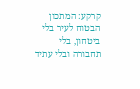קרקע: המתכון הבטוח לעיר בלי ביטחון, בלי תחבורה ובלי עתיד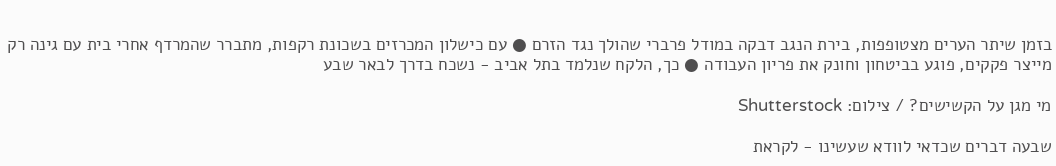בזמן שיתר הערים מצטופפות, בירת הנגב דבקה במודל פרברי שהולך נגד הזרם ● עם כישלון המכרזים בשכונת רקפות, מתברר שהמרדף אחרי בית עם גינה רק מייצר פקקים, פוגע בביטחון וחונק את פריון העבודה ● כך, הלקח שנלמד בתל אביב - נשכח בדרך לבאר שבע

מי מגן על הקשישים? / צילום: Shutterstock

שבעה דברים שכדאי לוודא שעשינו - לקראת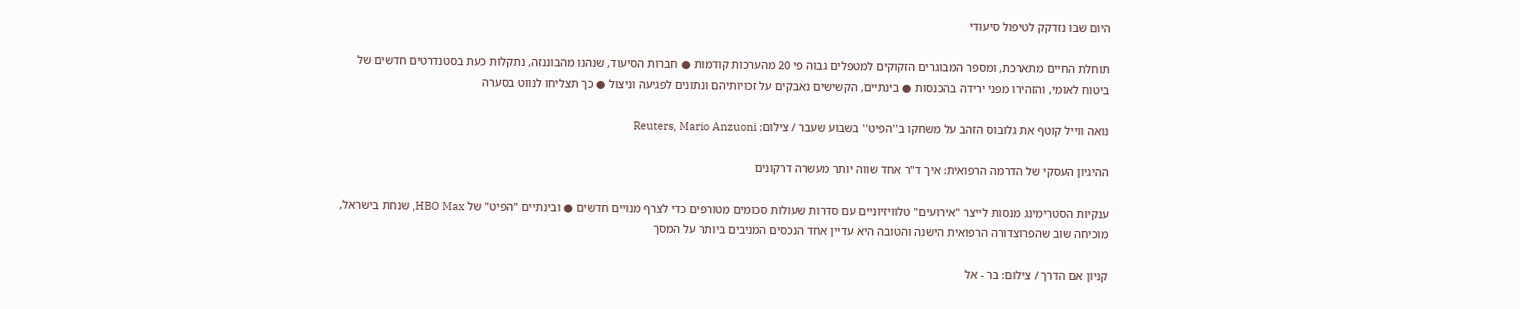היום שבו נזדקק לטיפול סיעודי

תוחלת החיים מתארכת, ומספר המבוגרים הזקוקים למטפלים גבוה פי 20 מהערכות קודמות ● חברות הסיעוד, שנהנו מהבוננזה, נתקלות כעת בסטנדרטים חדשים של ביטוח לאומי, והזהירו מפני ירידה בהכנסות ● בינתיים, הקשישים נאבקים על זכויותיהם ונתונים לפגיעה וניצול ● כך תצליחו לנווט בסערה

נואה ווייל קוטף את גלובוס הזהב על משחקו ב''הפיט'' בשבוע שעבר / צילום: Reuters, Mario Anzuoni

ההיגיון העסקי של הדרמה הרפואית: איך ד"ר אחד שווה יותר מעשרה דרקונים

ענקיות הסטרימינג מנסות לייצר "אירועים" טלוויזיוניים עם סדרות שעולות סכומים מטורפים כדי לצרף מנויים חדשים ● ובינתיים "הפיט" של HBO Max, שנחת בישראל, מוכיחה שוב שהפרוצדורה הרפואית הישנה והטובה היא עדיין אחד הנכסים המניבים ביותר על המסך

קניון אם הדרך / צילום: בר - אל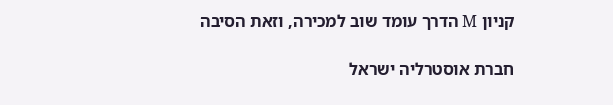קניון M הדרך עומד שוב למכירה, וזאת הסיבה

חברת אוסטרליה ישראל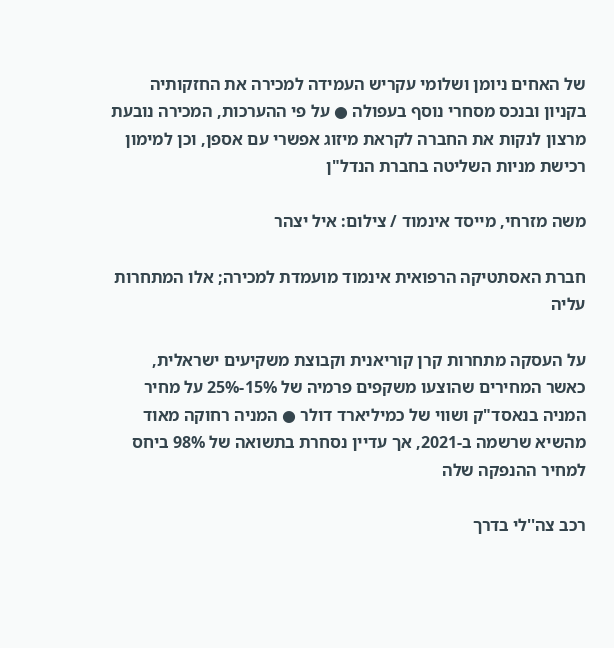של האחים ניומן ושלומי עקריש העמידה למכירה את החזקותיה בקניון ובנכס מסחרי נוסף בעפולה ● על פי ההערכות, המכירה נובעת מרצון לנקות את החברה לקראת מיזוג אפשרי עם אספן, וכן למימון רכישת מניות השליטה בחברת הנדל"ן

משה מזרחי, מייסד אינמוד / צילום: איל יצהר

חברת האסתטיקה הרפואית אינמוד מועמדת למכירה; אלו המתחרות עליה

על העסקה מתחרות קרן קוריאנית וקבוצת משקיעים ישראלית, כאשר המחירים שהוצעו משקפים פרמיה של 15%-25% על מחיר המניה בנאסד"ק ושווי של כמיליארד דולר ● המניה רחוקה מאוד מהשיא שרשמה ב-2021, אך עדיין נסחרת בתשואה של 98% ביחס למחיר ההנפקה שלה

רכב צה''לי בדרך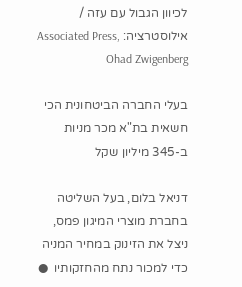לכיוון הגבול עם עזה / אילוסטרציה: Associated Press, Ohad Zwigenberg

בעלי החברה הביטחונית הכי חשאית בת"א מכר מניות ב-345 מיליון שקל

דניאל בלום, בעל השליטה בחברת מוצרי המיגון פמס, ניצל את הזינוק במחיר המניה כדי למכור נתח מהחזקותיו  ●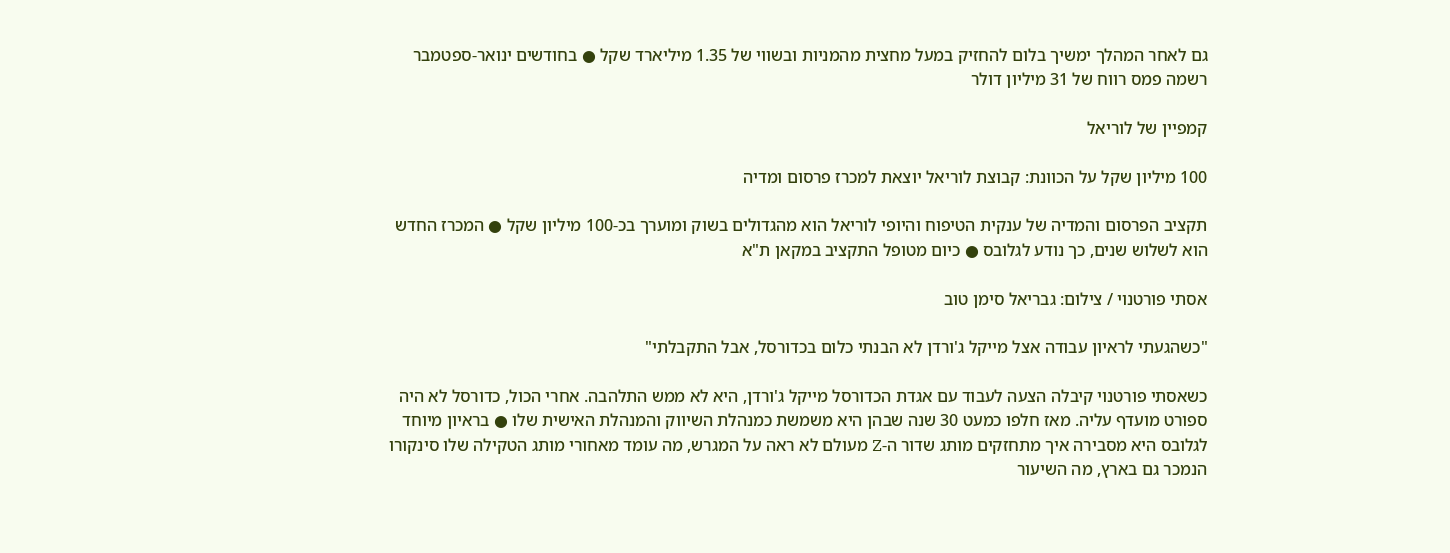גם לאחר המהלך ימשיך בלום להחזיק במעל מחצית מהמניות ובשווי של 1.35 מיליארד שקל ● בחודשים ינואר-ספטמבר רשמה פמס רווח של 31 מיליון דולר

קמפיין של לוריאל

100 מיליון שקל על הכוונת: קבוצת לוריאל יוצאת למכרז פרסום ומדיה

תקציב הפרסום והמדיה של ענקית הטיפוח והיופי לוריאל הוא מהגדולים בשוק ומוערך בכ-100 מיליון שקל ● המכרז החדש הוא לשלוש שנים, כך נודע לגלובס ● כיום מטופל התקציב במקאן ת"א

אסתי פורטנוי / צילום: גבריאל סימן טוב

"כשהגעתי לראיון עבודה אצל מייקל ג'ורדן לא הבנתי כלום בכדורסל, אבל התקבלתי"

כשאסתי פורטנוי קיבלה הצעה לעבוד עם אגדת הכדורסל מייקל ג'ורדן, היא לא ממש התלהבה. אחרי הכול, כדורסל לא היה ספורט מועדף עליה. מאז חלפו כמעט 30 שנה שבהן היא משמשת כמנהלת השיווק והמנהלת האישית שלו ● בראיון מיוחד לגלובס היא מסבירה איך מתחזקים מותג שדור ה-Z מעולם לא ראה על המגרש, מה עומד מאחורי מותג הטקילה שלו סינקורו הנמכר גם בארץ, מה השיעור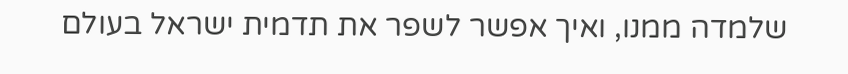שלמדה ממנו, ואיך אפשר לשפר את תדמית ישראל בעולם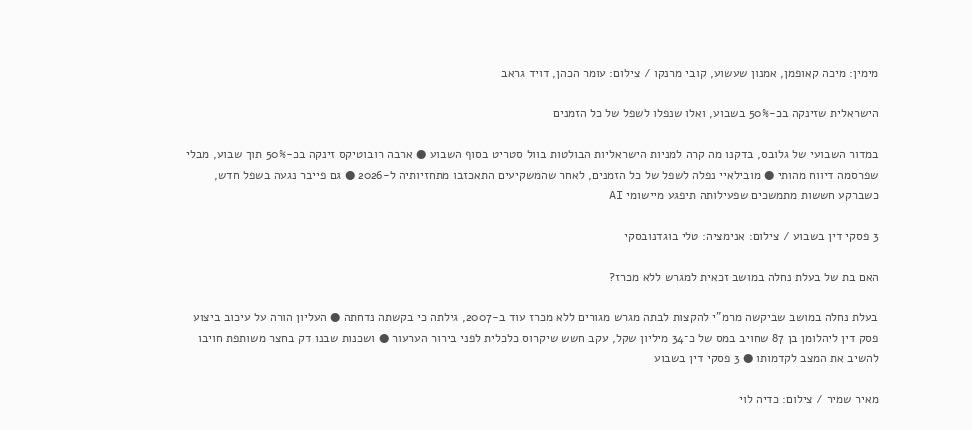מימין: מיכה קאופמן, אמנון שעשוע, קובי מרנקו / צילום: עומר הכהן, דויד גראב

הישראלית שזינקה בכ-50% בשבוע, ואלו שנפלו לשפל של כל הזמנים

במדור השבועי של גלובס, בדקנו מה קרה למניות הישראליות הבולטות בוול סטריט בסוף השבוע ● ארבה רובוטיקס זינקה בכ-50% תוך שבוע, מבלי שפרסמה דיווח מהותי ● מובילאיי נפלה לשפל של כל הזמנים, לאחר שהמשקיעים התאכזבו מתחזיותיה ל-2026 ● גם פייבר נגעה בשפל חדש, כשברקע חששות מתמשכים שפעילותה תיפגע מיישומי AI

3 פסקי דין בשבוע / צילום: אנימציה: טלי בוגדנובסקי

האם בת של בעלת נחלה במושב זכאית למגרש ללא מכרז?

בעלת נחלה במושב שביקשה מרמ"י להקצות לבתה מגרש מגורים ללא מכרז עוד ב-2007, גילתה כי בקשתה נדחתה ● העליון הורה על עיכוב ביצוע פסק דין ליהלומן בן 87 שחויב במס של כ־34 מיליון שקל, עקב חשש שיקרוס כלכלית לפני בירור הערעור ● ושכנות שבנו דק בחצר משותפת חויבו להשיב את המצב לקדמותו ● 3 פסקי דין בשבוע

מאיר שמיר / צילום: כדיה לוי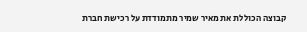קבוצה הכוללת את מאיר שמיר מתמודדת על רכישת חברת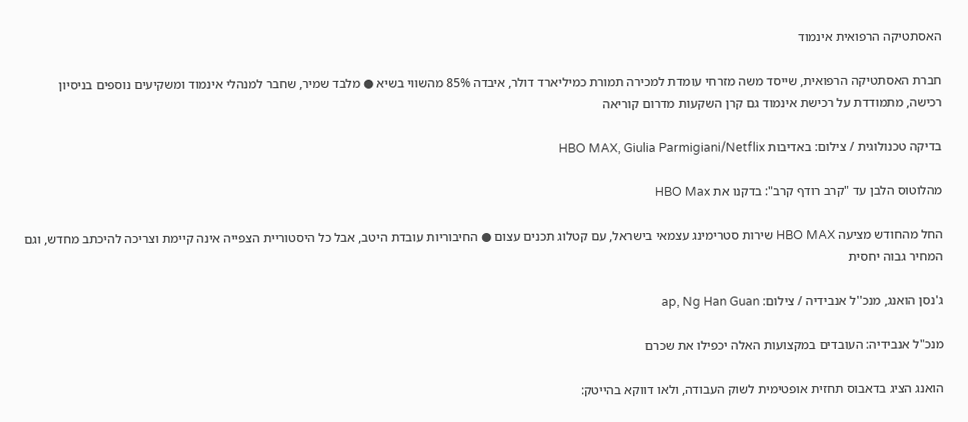האסתטיקה הרפואית אינמוד

חברת האסתטיקה הרפואית, שייסד משה מזרחי עומדת למכירה תמורת כמיליארד דולר, איבדה 85% מהשווי בשיא ● מלבד שמיר, שחבר למנהלי אינמוד ומשקיעים נוספים בניסיון רכישה, מתמודדת על רכישת אינמוד גם קרן השקעות מדרום קוריאה

בדיקה טכנולוגית / צילום: באדיבות HBO MAX, Giulia Parmigiani/Netflix

מהלוטוס הלבן עד "קרב רודף קרב": בדקנו את HBO Max

החל מהחודש מציעה HBO MAX שירות סטרימינג עצמאי בישראל, עם קטלוג תכנים עצום ● החיבוריות עובדת היטב, אבל כל היסטוריית הצפייה אינה קיימת וצריכה להיכתב מחדש, וגם המחיר גבוה יחסית

ג'נסן הואנג, מנכ''ל אנבידיה / צילום: ap, Ng Han Guan

מנכ"ל אנבידיה: העובדים במקצועות האלה יכפילו את שכרם

הואנג הציג בדאבוס תחזית אופטימית לשוק העבודה, ולאו דווקא בהייטק: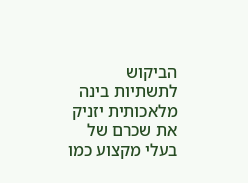הביקוש לתשתיות בינה מלאכותית יזניק את שכרם של בעלי מקצוע כמו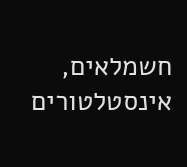חשמלאים, אינסטלטורים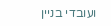ועובדי בניין